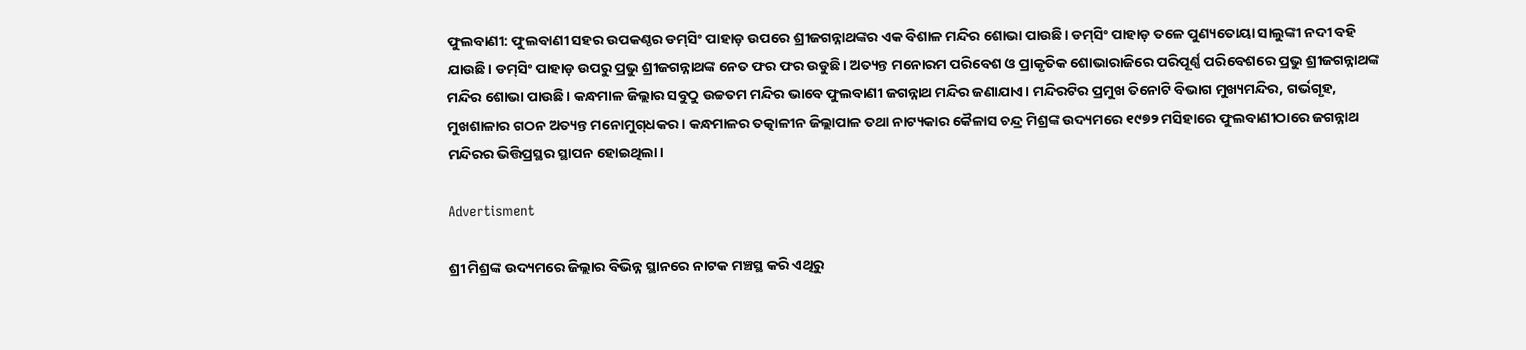ଫୁଲବାଣୀ: ଫୁଲବାଣୀ ସହର ଉପକଣ୍ଠର ଡମ୍‌ସିଂ ପାହାଡ଼ ଉପରେ ଶ୍ରୀଜଗନ୍ନାଥଙ୍କର ଏକ ବିଶାଳ ମନ୍ଦିର ଶୋଭା ପାଉଛି। ଡମ୍‌ସିଂ ପାହାଡ଼ ତଳେ ପୁଣ୍ୟତୋୟା ସାଲୁଙ୍କୀ ନଦୀ ବହି ଯାଉଛି। ଡମ୍‌ସିଂ ପାହାଡ଼ ଉପରୁ ପ୍ରଭୁ ଶ୍ରୀଜଗନ୍ନାଥଙ୍କ ନେତ ଫର ଫର ଉଡୁଛି। ଅତ୍ୟନ୍ତ ମନୋରମ ପରିବେଶ ଓ ପ୍ରାକୃତିକ ଶୋଭାରାଜିରେ ପରିପୂର୍ଣ୍ଣ ପରିବେଶରେ ପ୍ରଭୁ ଶ୍ରୀଜଗନ୍ନାଥଙ୍କ ମନ୍ଦିର ଶୋଭା ପାଉଛି। କନ୍ଧମାଳ ଜିଲ୍ଲାର ସବୁଠୁ ଉଚ୍ଚତମ ମନ୍ଦିର ଭାବେ ଫୁଲବାଣୀ ଜଗନ୍ନାଥ ମନ୍ଦିର ଜଣାଯାଏ। ମନ୍ଦିରଟିର ପ୍ରମୁଖ ତିନୋଟି ବିଭାଗ ମୁଖ୍ୟମନ୍ଦିର, ଗର୍ଭଗୃହ, ମୁଖଶାଳାର ଗଠନ ଅତ୍ୟନ୍ତ ମନୋମୁଗ୍‌ଧକର। କନ୍ଧମାଳର ତତ୍କାଳୀନ ଜିଲ୍ଲାପାଳ ତଥା ନାଟ୍ୟକାର କୈଳାସ ଚନ୍ଦ୍ର ମିଶ୍ରଙ୍କ ଉଦ୍ୟମରେ ୧୯୭୨ ମସିହାରେ ଫୁଲବାଣୀଠାରେ ଜଗନ୍ନାଥ ମନ୍ଦିରର ଭିତ୍ତିପ୍ରସ୍ଥର ସ୍ଥାପନ ହୋଇଥିଲା।

Advertisment

ଶ୍ରୀ ମିଶ୍ରଙ୍କ ଉଦ୍ୟମରେ ଜିଲ୍ଲାର ବିଭିନ୍ନ ସ୍ଥାନରେ ନାଟକ ମଞ୍ଚସ୍ଥ କରି ଏଥିରୁ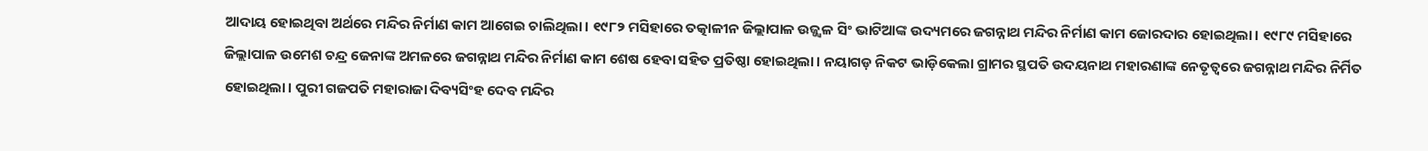ଆଦାୟ ହୋଇଥିବା ଅର୍ଥରେ ମନ୍ଦିର ନିର୍ମାଣ କାମ ଆଗେଇ ଚାଲିଥିଲା। ୧୯୮୨ ମସିହାରେ ତତ୍କାଳୀନ ଜିଲ୍ଲାପାଳ ଉଜ୍ଜ୍ବଳ ସିଂ ଭାଟିଆଙ୍କ ଉଦ୍ୟମରେ ଜଗନ୍ନାଥ ମନ୍ଦିର ନିର୍ମାଣ କାମ ଜୋରଦାର ହୋଇଥିଲା। ୧୯୮୯ ମସିହାରେ ଜିଲ୍ଲାପାଳ ଉମେଶ ଚନ୍ଦ୍ର ଜେନାଙ୍କ ଅମଳରେ ଜଗନ୍ନାଥ ମନ୍ଦିର ନିର୍ମାଣ କାମ ଶେଷ ହେବା ସହିତ ପ୍ରତିଷ୍ଠା ହୋଇଥିଲା। ନୟାଗଡ଼ ନିକଟ ଭାଡ଼ିକେଲା ଗ୍ରାମର ସ୍ଥପତି ଉଦୟନାଥ ମହାରଣାଙ୍କ ନେତୃତ୍ବରେ ଜଗନ୍ନାଥ ମନ୍ଦିର ନିର୍ମିତ ହୋଇଥିଲା। ପୁରୀ ଗଜପତି ମହାରାଜା ଦିବ୍ୟସିଂହ ଦେବ ମନ୍ଦିର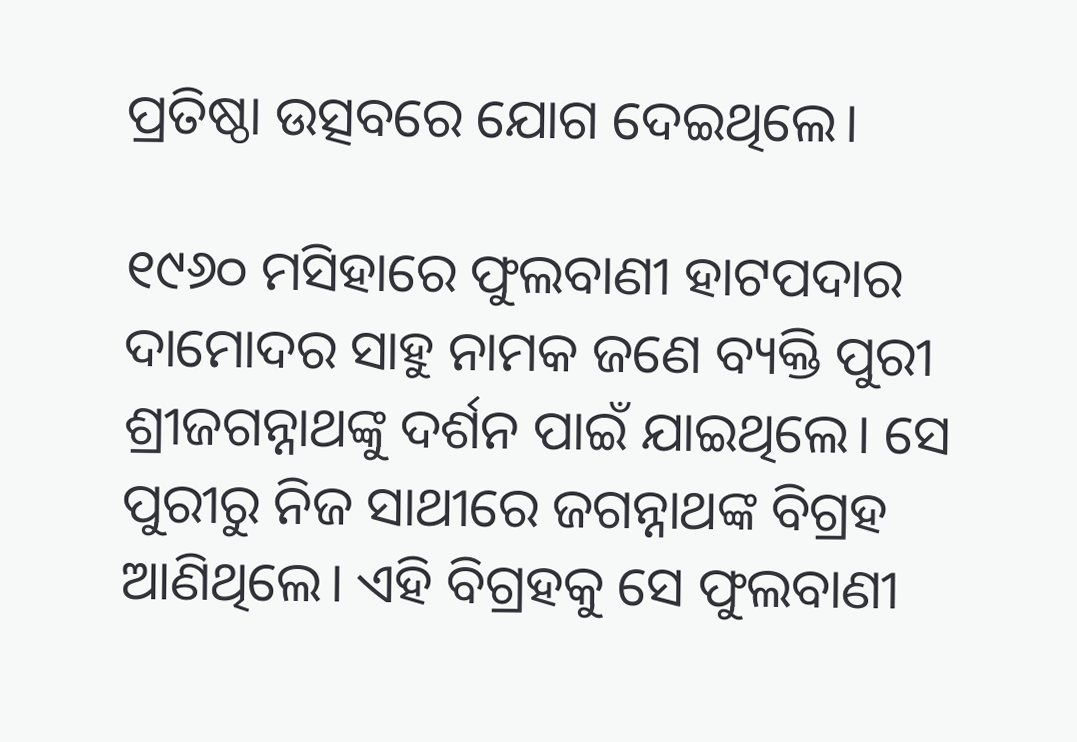ପ୍ରତିଷ୍ଠା ଉତ୍ସବରେ ଯୋଗ ଦେଇଥିଲେ।

୧୯୬୦ ମସିହାରେ ଫୁଲବାଣୀ ହାଟପଦାର ଦାମୋଦର ସାହୁ ନାମକ ଜଣେ ବ୍ୟକ୍ତି ପୁରୀ ଶ୍ରୀଜଗନ୍ନାଥଙ୍କୁ ଦର୍ଶନ ପାଇଁ ଯାଇଥିଲେ। ସେ ପୁରୀରୁ ନିଜ ସାଥୀରେ ଜଗନ୍ନାଥଙ୍କ ବିଗ୍ରହ ଆଣିଥିଲେ। ଏହି ବିଗ୍ରହକୁ ସେ ଫୁଲବାଣୀ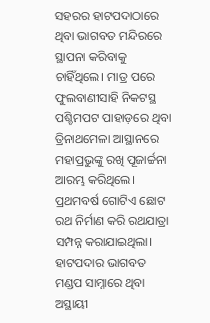ସହରର ହାଟପଦାଠାରେ ଥିବା ଭାଗବତ ମନ୍ଦିରରେ ସ୍ଥାପନା କରିବାକୁ ଚାହିଁଥିଲେ। ମାତ୍ର ପରେ ଫୁଲବାଣୀସାହି ନିକଟସ୍ଥ ପଶ୍ଚିମପଟ ପାହାଡ଼ରେ ଥିବା ତ୍ରିନାଥମେଳା ଆସ୍ଥାନରେ ମହାପ୍ରଭୁଙ୍କୁ ରଖି ପୂଜାର୍ଚ୍ଚନା ଆରମ୍ଭ କରିଥିଲେ। ପ୍ରଥମବର୍ଷ ଗୋଟିଏ ଛୋଟ ରଥ ନିର୍ମାଣ କରି ରଥଯାତ୍ରା ସମ୍ପନ୍ନ କରାଯାଇଥିଲା। ହାଟପଦାର ଭାଗବତ ମଣ୍ଡପ ସାମ୍ନାରେ ଥିବା ଅସ୍ଥାୟୀ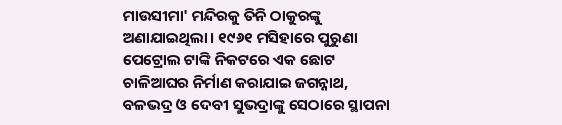ମାଉସୀମା' ମନ୍ଦିରକୁ ତିନି ଠାକୁରଙ୍କୁ ଅଣାଯାଇଥିଲା। ୧୯୬୧ ମସିହାରେ ପୁରୁଣା ପେଟ୍ରୋଲ ଟାଙ୍କି ନିକଟରେ ଏକ ଛୋଟ ଚାଳିଆଘର ନିର୍ମାଣ କରାଯାଇ ଜଗନ୍ନାଥ, ବଳଭଦ୍ର ଓ ଦେବୀ ସୁଭଦ୍ରାଙ୍କୁ ସେଠାରେ ସ୍ଥାପନା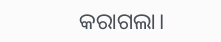କରାଗଲା।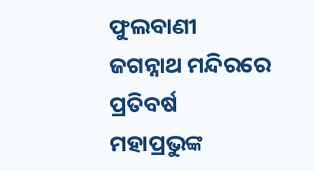ଫୁଲବାଣୀ ଜଗନ୍ନାଥ ମନ୍ଦିରରେ ପ୍ରତିବର୍ଷ ମହାପ୍ରଭୁଙ୍କ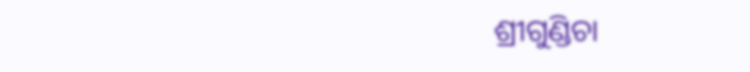ଶ୍ରୀଗୁଣ୍ଡିଚା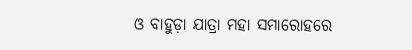ଓ ବାହୁଡ଼ା ଯାତ୍ରା ମହା ସମାରୋହରେ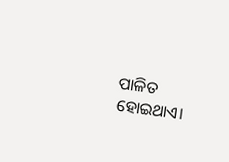ପାଳିତ ହୋଇଥାଏ।